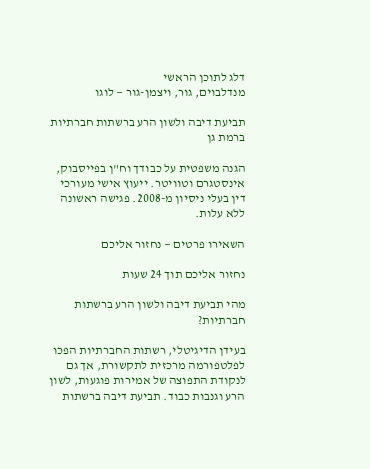דלג לתוכן הראשי
מנדלבוים, גור, ויצמן-גור — לוגו

תביעת דיבה ולשון הרע ברשתות חברתיות ברמת גן

הגנה משפטית על כבודך וח"ן בפייסבוק, אינסטגרם וטוויטר. ייעוץ אישי מעורכי דין בעלי ניסיון מ-2008. פגישה ראשונה ללא עלות.

השאירו פרטים — נחזור אליכם

נחזור אליכם תוך 24 שעות

מהי תביעת דיבה ולשון הרע ברשתות חברתיות?

בעידן הדיגיטלי, רשתות החברתיות הפכו לפלטפורמה מרכזית לתקשורת, אך גם לנקודת התפוצה של אמירות פוגעות, לשון הרע וגנבות כבוד. תביעת דיבה ברשתות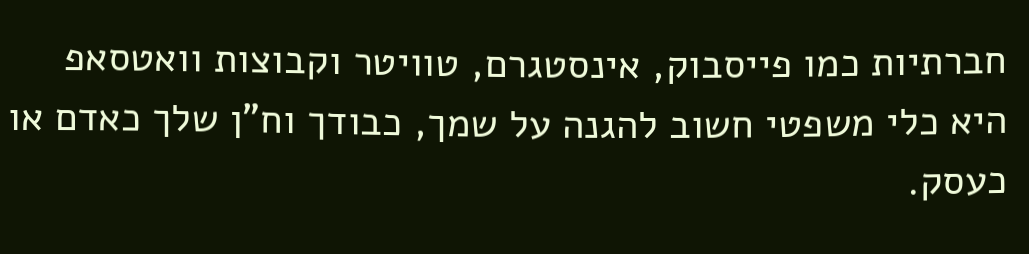חברתיות כמו פייסבוק, אינסטגרם, טוויטר וקבוצות וואטסאפ היא כלי משפטי חשוב להגנה על שמך, כבודך וח"ן שלך כאדם או כעסק.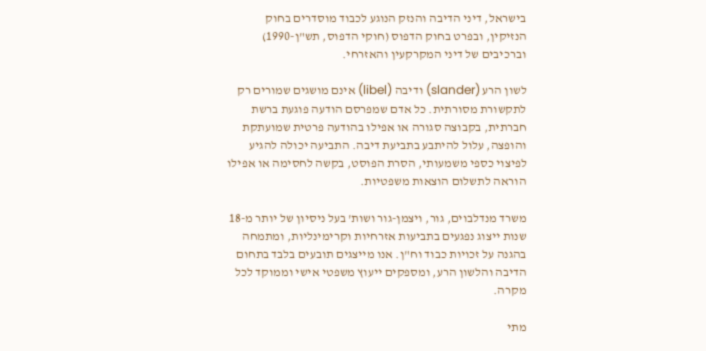בישראל, דיני הדיבה והנזק הנוגע לכבוד מוסדרים בחוק הנזיקין, ובפרט בחוק הדפוס (חוקי הדפוס, תש"ן-1990) וברכיבים של דיני המקרקעין והאזרחי.

לשון הרע (slander) ודיבה (libel) אינם מושגים שמורים רק לתקשורת מסורתית. כל אדם שמפרסם הודעה פוגעת ברשת חברתית, בקבוצה סגורה או אפילו בהודעה פרטית שמועתקת והופצה, עלול להיתבע בתביעת דיבה. התביעה יכולה להגיע לפיצוי כספי משמעותי, הסרת הפוסט, בקשה לחסימה או אפילו הוראה לתשלום הוצאות משפטיות.

משרד מנדלבוים, גור, ויצמן-גור ושות' בעל ניסיון של יותר מ-18 שנות ייצוג נפגעים בתביעות אזרחיות וקרימינליות, ומתמחה בהגנה על זכויות כבוד וח"ן. אנו מייצגים תובעים בלבד בתחום הדיבה והלשון הרע, ומספקים ייעוץ משפטי אישי וממוקד לכל מקרה.

מתי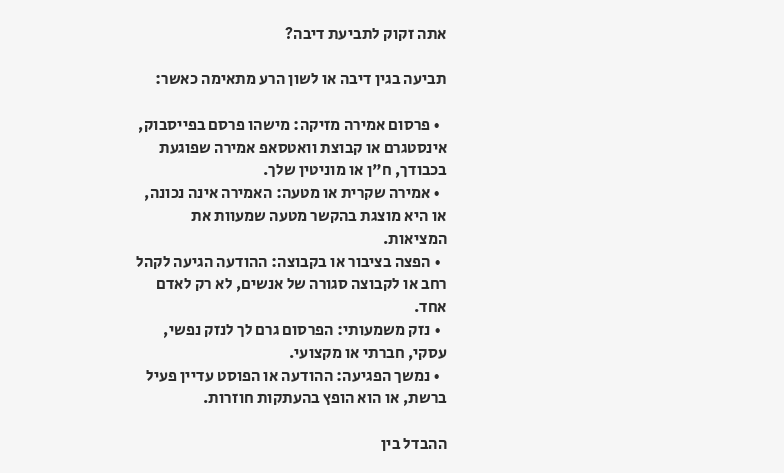אתה זקוק לתביעת דיבה?

תביעה בגין דיבה או לשון הרע מתאימה כאשר:

  • פרסום אמירה מזיקה: מישהו פרסם בפייסבוק, אינסטגרם או קבוצת וואטסאפ אמירה שפוגעת בכבודך, ח"ן או מוניטין שלך.
  • אמירה שקרית או מטעה: האמירה אינה נכונה, או היא מוצגת בהקשר מטעה שמעוות את המציאות.
  • הפצה בציבור או בקבוצה: ההודעה הגיעה לקהל רחב או לקבוצה סגורה של אנשים, לא רק לאדם אחד.
  • נזק משמעותי: הפרסום גרם לך לנזק נפשי, עסקי, חברתי או מקצועי.
  • נמשך הפגיעה: ההודעה או הפוסט עדיין פעיל ברשת, או הוא הופץ בהעתקות חוזרות.

ההבדל בין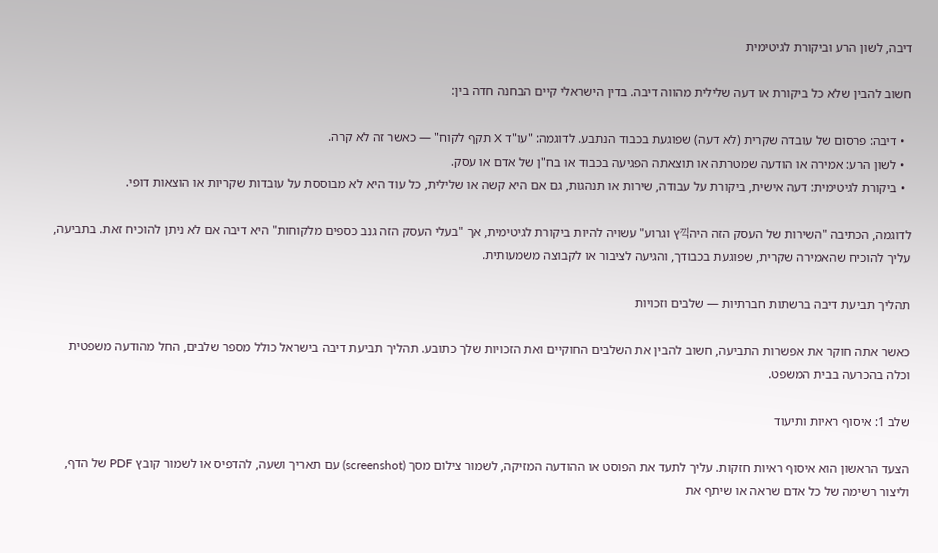דיבה, לשון הרע וביקורת לגיטימית

חשוב להבין שלא כל ביקורת או דעה שלילית מהווה דיבה. בדין הישראלי קיים הבחנה חדה בין:

  • דיבה: פרסום של עובדה שקרית (לא דעה) שפוגעת בכבוד הנתבע. לדוגמה: "עו"ד X תקף לקוח" — כאשר זה לא קרה.
  • לשון הרע: אמירה או הודעה שמטרתה או תוצאתה הפגיעה בכבוד או בח"ן של אדם או עסק.
  • ביקורת לגיטימית: דעה אישית, ביקורת על עבודה, שירות או תנהגות, גם אם היא קשה או שלילית, כל עוד היא לא מבוססת על עובדות שקריות או הוצאות דופי.

לדוגמה, הכתיבה "השירות של העסק הזה היה끽ץ וגרוע" עשויה להיות ביקורת לגיטימית, אך "בעלי העסק הזה גנב כספים מלקוחות" היא דיבה אם לא ניתן להוכיח זאת. בתביעה, עליך להוכיח שהאמירה שקרית, שפוגעת בכבודך, והגיעה לציבור או לקבוצה משמעותית.

תהליך תביעת דיבה ברשתות חברתיות — שלבים וזכויות

כאשר אתה חוקר את אפשרות התביעה, חשוב להבין את השלבים החוקיים ואת הזכויות שלך כתובע. תהליך תביעת דיבה בישראל כולל מספר שלבים, החל מהודעה משפטית וכלה בהכרעה בבית המשפט.

שלב 1: איסוף ראיות ותיעוד

הצעד הראשון הוא איסוף ראיות חזקות. עליך לתעד את הפוסט או ההודעה המזיקה, לשמור צילום מסך (screenshot) עם תאריך ושעה, להדפיס או לשמור קובץ PDF של הדף, וליצור רשימה של כל אדם שראה או שיתף את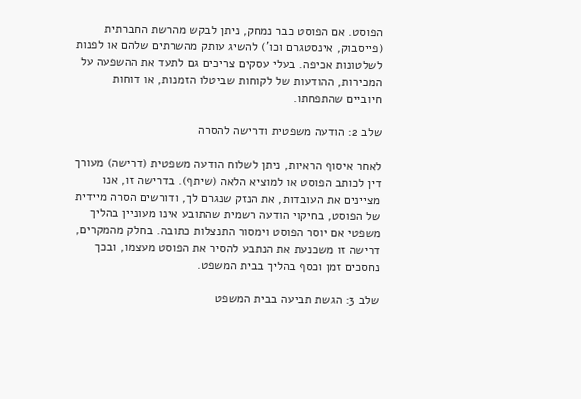הפוסט. אם הפוסט כבר נמחק, ניתן לבקש מהרשת החברתית (פייסבוק, אינסטגרם וכו') להשיג עותק מהשרתים שלהם או לפנות לשלטונות אכיפה. בעלי עסקים צריכים גם לתעד את ההשפעה על המכירות, ההודעות של לקוחות שביטלו הזמנות, או דוחות חיוביים שהתפחתו.

שלב 2: הודעה משפטית ודרישה להסרה

לאחר איסוף הראיות, ניתן לשלוח הודעה משפטית (דרישה) מעורך דין לכותב הפוסט או למוציא הלאה (שיתף). בדרישה זו, אנו מציינים את העובדות, את הנזק שנגרם לך, ודורשים הסרה מיידית של הפוסט, בחיקוי הודעה רשמית שהתובע אינו מעוניין בהליך משפטי אם יוסר הפוסט וימסור התנצלות כתובה. בחלק מהמקרים, דרישה זו משכנעת את הנתבע להסיר את הפוסט מעצמו, ובכך נחסכים זמן וכסף בהליך בבית המשפט.

שלב 3: הגשת תביעה בבית המשפט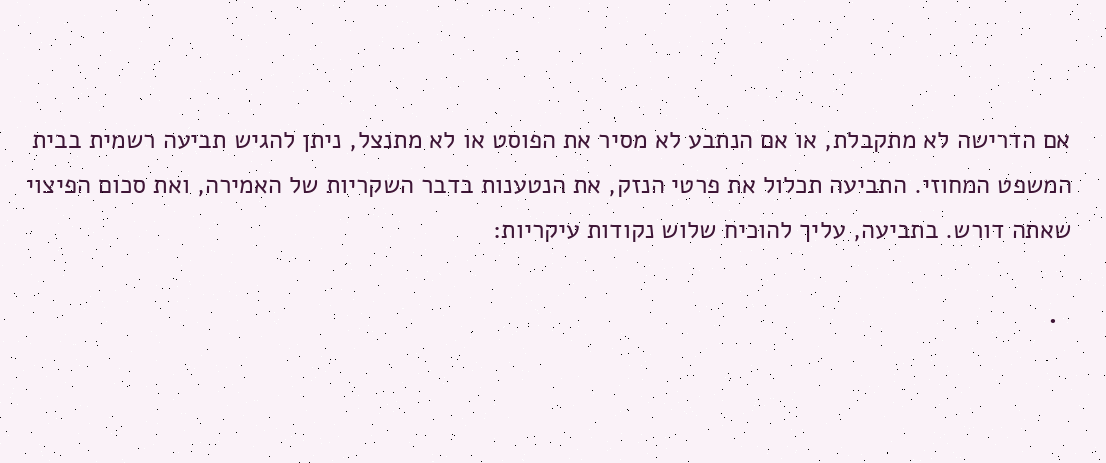אם הדרישה לא מתקבלת, או אם הנתבע לא מסיר את הפוסט או לא מתנצל, ניתן להגיש תביעה רשמית בבית המשפט המחוזי. התביעה תכלול את פרטי הנזק, את הנטענות בדבר השקריות של האמירה, ואת סכום הפיצוי שאתה דורש. בתביעה, עליך להוכיח שלוש נקודות עיקריות:

  •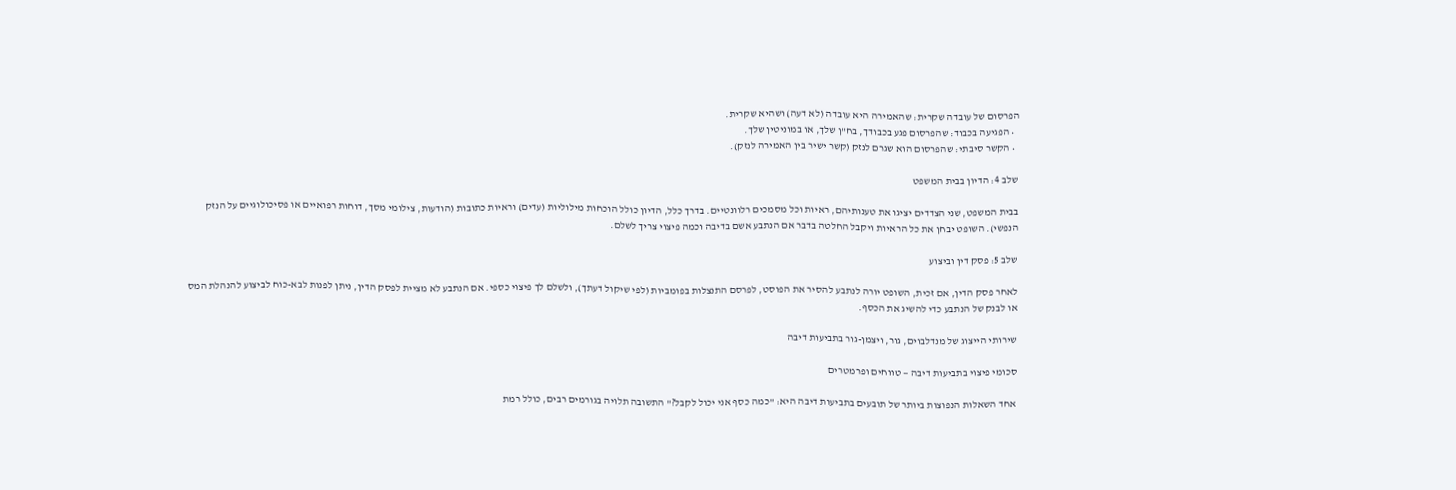הפרסום של עובדה שקרית: שהאמירה היא עובדה (לא דעה) ושהיא שקרית.
  • הפגיעה בכבוד: שהפרסום פגע בכבודך, בח"ן שלך, או במוניטין שלך.
  • הקשר סיבתי: שהפרסום הוא שגרם לנזק (קשר ישיר בין האמירה לנזק).

שלב 4: הדיון בבית המשפט

בבית המשפט, שני הצדדים יציגו את טענותיהם, ראיות וכל מסמכים רלוונטיים. בדרך כלל, הדיון כולל הוכחות מילוליות (עדים) וראיות כתובות (הודעות, צילומי מסך, דוחות רפואיים או פסיכולוגיים על הנזק הנפשי). השופט יבחן את כל הראיות ויקבל החלטה בדבר אם הנתבע אשם בדיבה וכמה פיצוי צריך לשלם.

שלב 5: פסק דין וביצוע

לאחר פסק הדין, אם זכית, השופט יורה לנתבע להסיר את הפוסט, לפרסם התנצלות בפומביות (לפי שיקול דעתך), ולשלם לך פיצוי כספי. אם הנתבע לא מציית לפסק הדין, ניתן לפנות לבא-כוח לביצוע להנהלת המס או לבנק של הנתבע כדי להשיג את הכסף.

שירותי הייצוג של מנדלבוים, גור, ויצמן-גור בתביעות דיבה

סכומי פיצוי בתביעות דיבה — טווחים ופרמטרים

אחד השאלות הנפוצות ביותר של תובעים בתביעות דיבה היא: "כמה כסף אני יכול לקבל?" התשובה תלויה בגורמים רבים, כולל רמת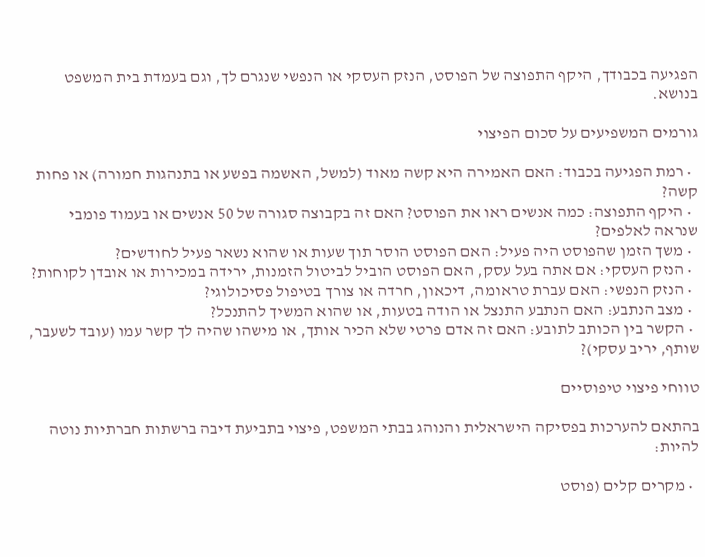הפגיעה בכבודך, היקף התפוצה של הפוסט, הנזק העסקי או הנפשי שנגרם לך, וגם בעמדת בית המשפט בנושא.

גורמים המשפיעים על סכום הפיצוי

  • רמת הפגיעה בכבוד: האם האמירה היא קשה מאוד (למשל, האשמה בפשע או בתנהגות חמורה) או פחות קשה?
  • היקף התפוצה: כמה אנשים ראו את הפוסט? האם זה בקבוצה סגורה של 50 אנשים או בעמוד פומבי שנראה לאלפים?
  • משך הזמן שהפוסט היה פעיל: האם הפוסט הוסר תוך שעות או שהוא נשאר פעיל לחודשים?
  • הנזק העסקי: אם אתה בעל עסק, האם הפוסט הוביל לביטול הזמנות, ירידה במכירות או אובדן לקוחות?
  • הנזק הנפשי: האם עברת טראומה, דיכאון, חרדה או צורך בטיפול פסיכולוגי?
  • מצב הנתבע: האם הנתבע התנצל או הודה בטעות, או שהוא המשיך להתנכל?
  • הקשר בין הכותב לתובע: האם זה אדם פרטי שלא הכיר אותך, או מישהו שהיה לך קשר עמו (עובד לשעבר, שותף, יריב עסקי)?

טווחי פיצוי טיפוסיים

בהתאם להערכות בפסיקה הישראלית והנוהג בבתי המשפט, פיצוי בתביעת דיבה ברשתות חברתיות נוטה להיות:

  • מקרים קלים (פוסט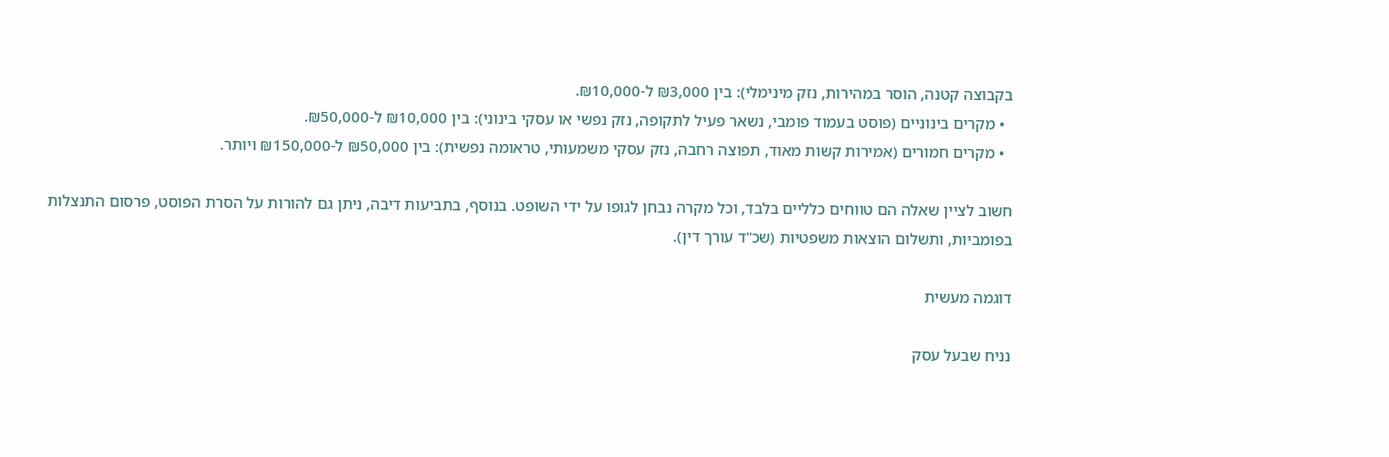בקבוצה קטנה, הוסר במהירות, נזק מינימלי): בין ₪3,000 ל-₪10,000.
  • מקרים בינוניים (פוסט בעמוד פומבי, נשאר פעיל לתקופה, נזק נפשי או עסקי בינוני): בין ₪10,000 ל-₪50,000.
  • מקרים חמורים (אמירות קשות מאוד, תפוצה רחבה, נזק עסקי משמעותי, טראומה נפשית): בין ₪50,000 ל-₪150,000 ויותר.

חשוב לציין שאלה הם טווחים כלליים בלבד, וכל מקרה נבחן לגופו על ידי השופט. בנוסף, בתביעות דיבה, ניתן גם להורות על הסרת הפוסט, פרסום התנצלות בפומביות, ותשלום הוצאות משפטיות (שכ"ד עורך דין).

דוגמה מעשית

נניח שבעל עסק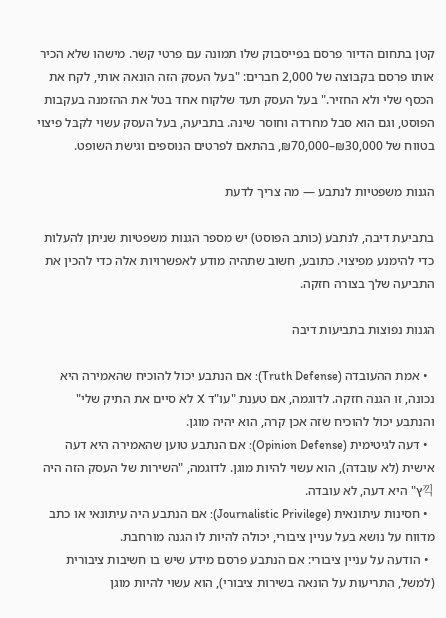קטן בתחום הדיור פרסם בפייסבוק שלו תמונה עם פרטי קשר. מישהו שלא הכיר אותו פרסם בקבוצה של 2,000 חברים: "בעל העסק הזה הונאה אותי, לקח את הכסף שלי ולא החזיר." בעל העסק תעד שלקוח אחד בטל את ההזמנה בעקבות הפוסט, וגם הוא סבל מחרדה וחוסר שינה. בתביעה, בעל העסק עשוי לקבל פיצוי בטווח של ₪30,000–₪70,000, בהתאם לפרטים הנוספים וגישת השופט.

הגנות משפטיות לנתבע — מה צריך לדעת

בתביעת דיבה, לנתבע (כותב הפוסט) יש מספר הגנות משפטיות שניתן להעלות כדי להימנע מפיצוי. כתובע, חשוב שתהיה מודע לאפשרויות אלה כדי להכין את התביעה שלך בצורה חזקה.

הגנות נפוצות בתביעות דיבה

  • אמת ההעובדה (Truth Defense): אם הנתבע יכול להוכיח שהאמירה היא נכונה, זו הגנה חזקה. לדוגמה, אם טענת "עו"ד X לא סיים את התיק שלי" והנתבע יכול להוכיח שזה אכן קרה, הוא יהיה מוגן.
  • דעה לגיטימית (Opinion Defense): אם הנתבע טוען שהאמירה היא דעה אישית (לא עובדה), הוא עשוי להיות מוגן. לדוגמה, "השירות של העסק הזה היה끽ץ" היא דעה, לא עובדה.
  • חסינות עיתונאית (Journalistic Privilege): אם הנתבע היה עיתונאי או כתב מדווח על נושא בעל עניין ציבורי, יכולה להיות לו הגנה מורחבת.
  • הודעה על עניין ציבורי: אם הנתבע פרסם מידע שיש בו חשיבות ציבורית (למשל, התריעות על הונאה בשירות ציבורי), הוא עשוי להיות מוגן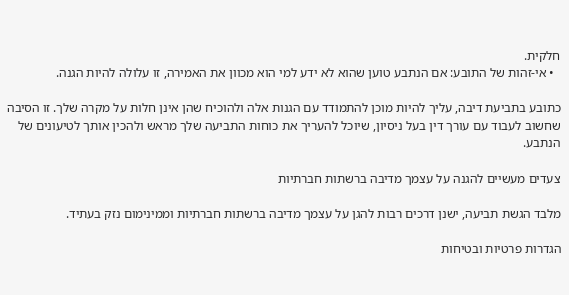חלקית.
  • אי-זהות של התובע: אם הנתבע טוען שהוא לא ידע למי הוא מכוון את האמירה, זו עלולה להיות הגנה.

כתובע בתביעת דיבה, עליך להיות מוכן להתמודד עם הגנות אלה ולהוכיח שהן אינן חלות על מקרה שלך. זו הסיבה שחשוב לעבוד עם עורך דין בעל ניסיון, שיוכל להעריך את כוחות התביעה שלך מראש ולהכין אותך לטיעונים של הנתבע.

צעדים מעשיים להגנה על עצמך מדיבה ברשתות חברתיות

מלבד הגשת תביעה, ישנן דרכים רבות להגן על עצמך מדיבה ברשתות חברתיות וממינימום נזק בעתיד.

הגדרות פרטיות ובטיחות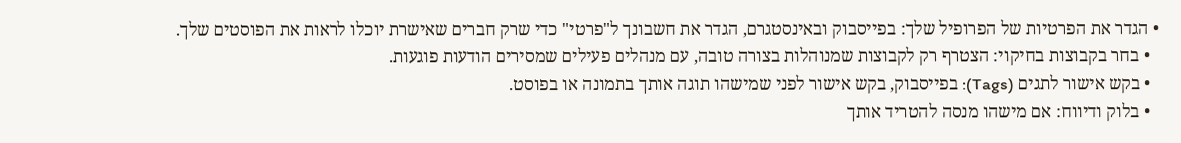• הגדר את הפרטיות של הפרופיל שלך: בפייסבוק ובאינסטגרם, הגדר את חשבונך ל"פרטי" כדי שרק חברים שאישרת יוכלו לראות את הפוסטים שלך.
  • בחר בקבוצות בחיקוי: הצטרף רק לקבוצות שמנוהלות בצורה טובה, עם מנהלים פעילים שמסירים הודעות פוגעות.
  • בקש אישור לתגים (Tags): בפייסבוק, בקש אישור לפני שמישהו תוגה אותך בתמונה או בפוסט.
  • בלוק ודיווח: אם מישהו מנסה להטריד אותך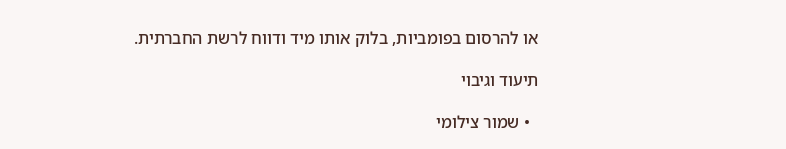או להרסום בפומביות, בלוק אותו מיד ודווח לרשת החברתית.

תיעוד וגיבוי

  • שמור צילומי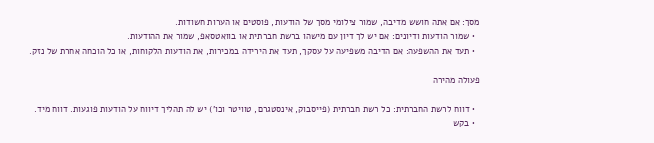מסך: אם אתה חושש מדיבה, שמור צילומי מסך של הודעות, פוסטים או הערות חשודות.
  • שמור הודעות ודיונים: אם יש לך דיון עם מישהו ברשת חברתית או בוואטסאפ, שמור את ההודעות.
  • תעד את ההשפעה: אם הדיבה משפיעה על עסקך, תעד את הירידה במכירות, את הודעות הלקוחות, או כל הוכחה אחרת של נזק.

פעולה מהירה

  • דווח לרשת החברתית: כל רשת חברתית (פייסבוק, אינסטגרם, טוויטר וכו') יש לה תהליך דיווח על הודעות פוגעות. דווח מיד.
  • בקש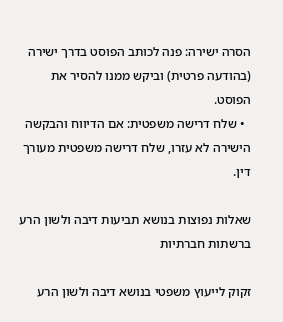הסרה ישירה: פנה לכותב הפוסט בדרך ישירה (בהודעה פרטית) וביקש ממנו להסיר את הפוסט.
  • שלח דרישה משפטית: אם הדיווח והבקשה הישירה לא עזרו, שלח דרישה משפטית מעורך דין.

שאלות נפוצות בנושא תביעות דיבה ולשון הרע ברשתות חברתיות

זקוק לייעוץ משפטי בנושא דיבה ולשון הרע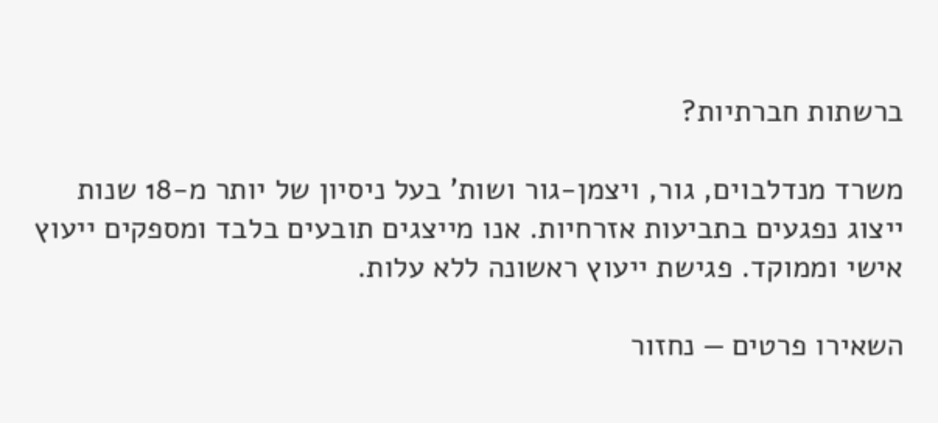ברשתות חברתיות?

משרד מנדלבוים, גור, ויצמן-גור ושות' בעל ניסיון של יותר מ-18 שנות ייצוג נפגעים בתביעות אזרחיות. אנו מייצגים תובעים בלבד ומספקים ייעוץ אישי וממוקד. פגישת ייעוץ ראשונה ללא עלות.

השאירו פרטים — נחזור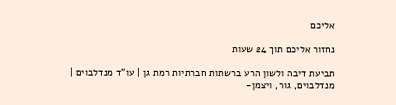אליכם

נחזור אליכם תוך 24 שעות

תביעת דיבה ולשון הרע ברשתות חברתיות רמת גן | עו"ד מנדלבוים | מנדלבוים, גור, ויצמן-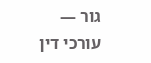גור — עורכי דין